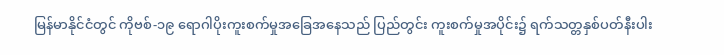မြန်မာနိုင်ငံတွင် ကိုဗစ်-၁၉ ရောဂါပိုးကူးစက်မှုအခြေအနေသည် ပြည်တွင်း ကူးစက်မှုအပိုင်း၌ ရက်သတ္တနှစ်ပတ်နီးပါး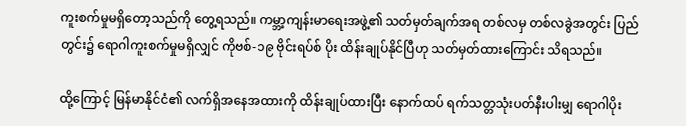ကူးစက်မှုမရှိတော့သည်ကို တွေ့ရသည်။ ကမ္ဘာ့ကျန်းမာရေးအဖွဲ့၏ သတ်မှတ်ချက်အရ တစ်လမှ တစ်လခွဲအတွင်း ပြည်တွင်း၌ ရောဂါကူးစက်မှုမရှိလျှင် ကိုဗစ်-၁၉ ဗိုင်းရပ်စ် ပိုး ထိန်းချုပ်နိုင်ပြီဟု သတ်မှတ်ထားကြောင်း သိရသည်။

ထို့ကြောင့် မြန်မာနိုင်ငံ၏ လက်ရှိအနေအထားကို ထိန်းချုပ်ထားပြီး နောက်ထပ် ရက်သတ္တသုံးပတ်နီးပါးမျှ ရောဂါပိုး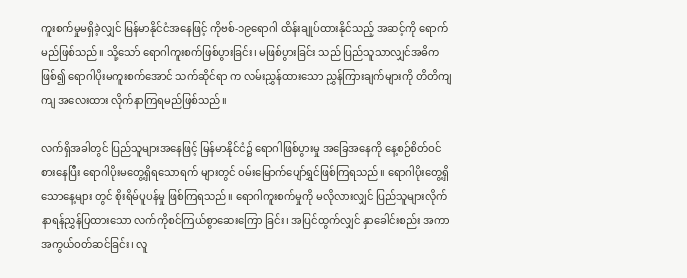ကူးစက်မှုမရှိခဲ့လျှင် မြန်မာနိုင်ငံအနေဖြင့် ကိုဗစ်-၁၉ရောဂါ ထိန်းချုပ်ထားနိုင်သည့် အဆင့်ကို ရောက်မည်ဖြစ်သည်။ သို့သော် ရောဂါကူးစက်ဖြစ်ပွားခြင်း၊ မဖြစ်ပွားခြင်း သည် ပြည်သူသာလျှင်အဓိကဖြစ်၍ ရောဂါပိုးမကူးစက်အောင် သက်ဆိုင်ရာ က လမ်းညွှန်ထားသော ညွှန်ကြားချက်များကို တိတိကျကျ အလေးထား လိုက်နာကြရမည်ဖြစ်သည်။

လက်ရှိအခါတွင် ပြည်သူများအနေဖြင့် မြန်မာနိုင်ငံ၌ ရောဂါဖြစ်ပွားမှု အခြေအနေကို နေ့စဉ်စိတ်ဝင်စားနေပြီး ရောဂါပိုးမတွေ့ရှိရသောရက် များတွင် ဝမ်းမြောက်ပျော်ရွှင်ဖြစ်ကြရသည်။ ရောဂါပိုးတွေ့ရှိသောနေ့များ တွင် စိုးရိမ်ပူပန်မှု ဖြစ်ကြရသည်။ ရောဂါကူးစက်မှုကို မလိုလားလျှင် ပြည်သူများလိုက်နာရန်ညွှန်ပြထားသော လက်ကိုစင်ကြယ်စွာဆေးကြော ခြင်း၊ အပြင်ထွက်လျှင် နှာခေါင်းစည်း အကာအကွယ်ဝတ်ဆင်ခြင်း၊ လူ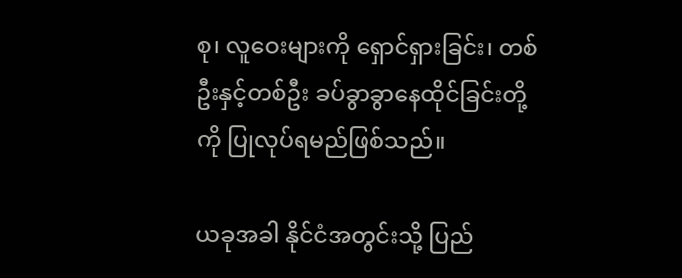စု၊ လူဝေးများကို ရှောင်ရှားခြင်း၊ တစ်ဦးနှင့်တစ်ဦး ခပ်ခွာခွာနေထိုင်ခြင်းတို့ကို ပြုလုပ်ရမည်ဖြစ်သည်။

ယခုအခါ နိုင်ငံအတွင်းသို့ ပြည်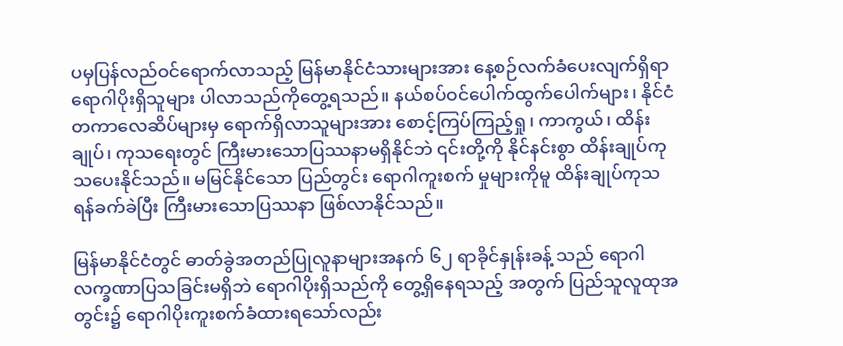ပမှပြန်လည်ဝင်ရောက်လာသည့် မြန်မာနိုင်ငံသားများအား နေ့စဉ်လက်ခံပေးလျက်ရှိရာ ရောဂါပိုးရှိသူများ ပါလာသည်ကိုတွေ့ရသည်။ နယ်စပ်ဝင်ပေါက်ထွက်ပေါက်များ၊ နိုင်ငံတကာလေဆိပ်များမှ ရောက်ရှိလာသူများအား စောင့်ကြပ်ကြည့်ရှု၊ ကာကွယ်၊ ထိန်းချုပ်၊ ကုသရေးတွင် ကြီးမားသောပြဿနာမရှိနိုင်ဘဲ ၎င်းတို့ကို နိုင်နင်းစွာ ထိန်းချုပ်ကုသပေးနိုင်သည်။ မမြင်နိုင်သော ပြည်တွင်း ရောဂါကူးစက် မှုများကိုမူ ထိန်းချုပ်ကုသရန်ခက်ခဲပြီး ကြီးမားသောပြဿနာ ဖြစ်လာနိုင်သည်။

မြန်မာနိုင်ငံတွင် ဓာတ်ခွဲအတည်ပြုလူနာများအနက် ၆၂ ရာခိုင်နှုန်းခန့် သည် ရောဂါလက္ခဏာပြသခြင်းမရှိဘဲ ရောဂါပိုးရှိသည်ကို တွေ့ရှိနေရသည့် အတွက် ပြည်သူလူထုအတွင်း၌ ရောဂါပိုးကူးစက်ခံထားရသော်လည်း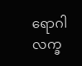ရောဂါလက္ခ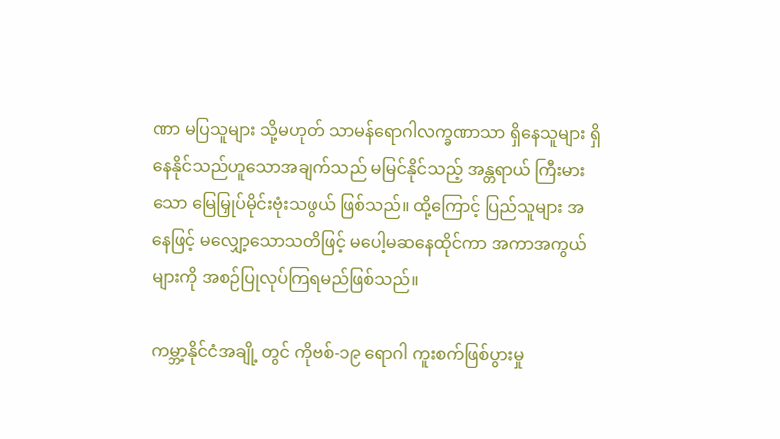ဏာ မပြသူများ သို့မဟုတ် သာမန်ရောဂါလက္ခဏာသာ ရှိနေသူများ ရှိနေနိုင်သည်ဟူသောအချက်သည် မမြင်နိုင်သည့် အန္တရာယ် ကြီးမားသော မြေမြှုပ်မိုင်းဗုံးသဖွယ် ဖြစ်သည်။ ထို့ကြောင့် ပြည်သူများ အနေဖြင့် မလျှော့သောသတိဖြင့် မပေါ့မဆနေထိုင်ကာ အကာအကွယ်များကို အစဉ်ပြုလုပ်ကြရမည်ဖြစ်သည်။

ကမ္ဘာ့နိုင်ငံအချို့ တွင် ကိုဗစ်-၁၉ ရောဂါ ကူးစက်ဖြစ်ပွားမှု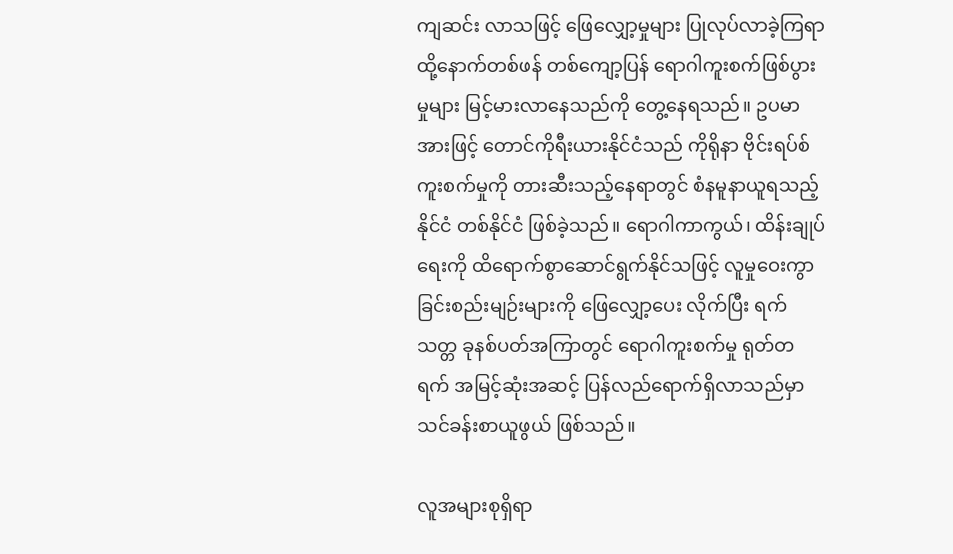ကျဆင်း လာသဖြင့် ဖြေလျှော့မှုများ ပြုလုပ်လာခဲ့ကြရာ ထို့နောက်တစ်ဖန် တစ်ကျော့ပြန် ရောဂါကူးစက်ဖြစ်ပွားမှုများ မြင့်မားလာနေသည်ကို တွေ့နေရသည်။ ဥပမာအားဖြင့် တောင်ကိုရီးယားနိုင်ငံသည် ကိုရိုနာ ဗိုင်းရပ်စ်ကူးစက်မှုကို တားဆီးသည့်နေရာတွင် စံနမူနာယူရသည့် နိုင်ငံ တစ်နိုင်ငံ ဖြစ်ခဲ့သည်။ ရောဂါကာကွယ်၊ ထိန်းချုပ်ရေးကို ထိရောက်စွာဆောင်ရွက်နိုင်သဖြင့် လူမှုဝေးကွာခြင်းစည်းမျဉ်းများကို ဖြေလျှော့ပေး လိုက်ပြီး ရက်သတ္တ ခုနစ်ပတ်အကြာတွင် ရောဂါကူးစက်မှု ရုတ်တရက် အမြင့်ဆုံးအဆင့် ပြန်လည်ရောက်ရှိလာသည်မှာ သင်ခန်းစာယူဖွယ် ဖြစ်သည်။

လူအများစုရှိရာ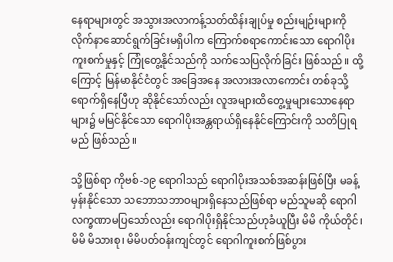နေရာများတွင် အသွားအလာကန့်သတ်ထိန်းချုပ်မှု စည်းမျဉ်းများကို လိုက်နာဆောင်ရွက်ခြင်းမရှိပါက ကြောက်စရာကောင်းသော ရောဂါပိုးကူးစက်မှုနှင့် ကြုံတွေ့နိုင်သည်ကို သက်သေပြလိုက်ခြင်း ဖြစ်သည်။ ထို့ကြောင့် မြန်မာနိုင်ငံတွင် အခြေအနေ အလားအလာကောင်း တစ်ခုသို့ ရောက်ရှိနေပြီဟု ဆိုနိုင်သော်လည်း လူအများထိတွေ့မှုများသောနေရာများ၌ မမြင်နိုင်သော ရောဂါပိုးအန္တရာယ်ရှိနေနိုင်ကြောင်းကို သတိပြုရမည် ဖြစ်သည်။

သို့ဖြစ်ရာ ကိုဗစ်-၁၉ ရောဂါသည် ရောဂါပိုးအသစ်အဆန်းဖြစ်ပြီး မခန့်မှန်းနိုင်သော သဘောသဘာဝများရှိနေသည်ဖြစ်ရာ မည်သူမဆို ရောဂါလက္ခဏာမပြသော်လည်း ရောဂါပိုးရှိနိုင်သည်ဟုခံယူပြီး မိမိ ကိုယ်တိုင်၊ မိမိ မိသားစု၊ မိမိပတ်ဝန်းကျင်တွင် ရောဂါကူးစက်ဖြစ်ပွား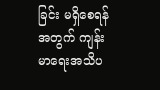ခြင်း မရှိစေရန်အတွက် ကျန်းမာရေးအသိပ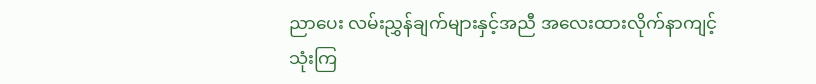ညာပေး လမ်းညွှန်ချက်များနှင့်အညီ အလေးထားလိုက်နာကျင့်သုံးကြ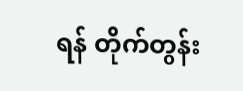ရန် တိုက်တွန်း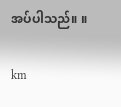အပ်ပါသည်။ ။

km